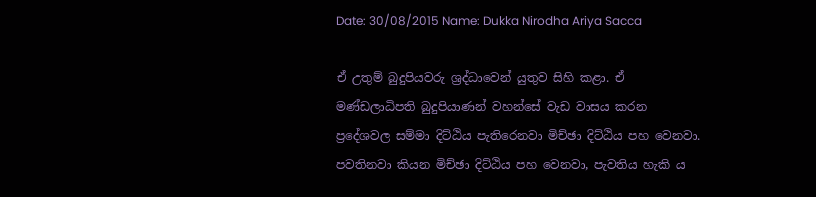Date: 30/08/2015 Name: Dukka Nirodha Ariya Sacca

ඒ උතුම් බුදුපියවරු ශ්‍රද්ධාවෙන් යුතුව සිහි කළා. ඒ මණ්ඩලාධිපති බුදුපියාණන් වහන්සේ වැඩ වාසය කරන ප්‍රදේශවල සම්මා දිට්ඨිය පැතිරෙනවා මිච්ඡා දිට්ඨිය පහ වෙනවා. පවතිනවා කියන මිච්ඡා දිට්ඨිය පහ වෙනවා, පැවතිය හැකි ය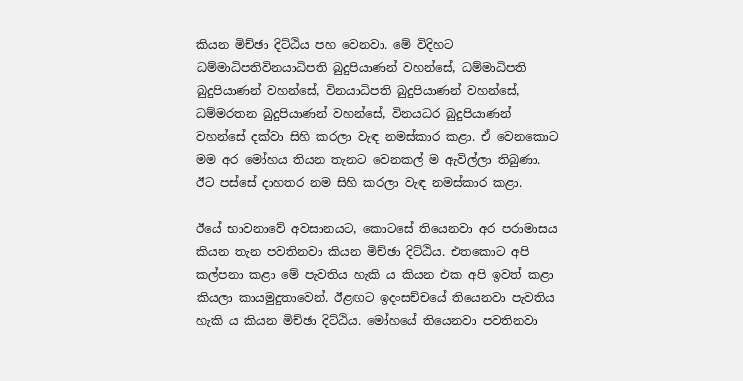කියන මිච්ඡා දිට්ඨිය පහ වෙනවා. මේ විදිහට ධම්මාධිපතිවිනයාධිපති බුදුපියාණන් වහන්සේ, ධම්මාධිපති බුදුපියාණන් වහන්සේ, විනයාධිපති බුදුපියාණන් වහන්සේ, ධම්මරතන බුදුපියාණන් වහන්සේ, විනයධර බුදුපියාණන් වහන්සේ දක්වා සිහි කරලා වැඳ නමස්කාර කළා. ඒ වෙනකොට මම අර මෝහය තියන තැනට වෙනකල් ම ඇවිල්ලා තිබුණා. ඊට පස්සේ දාහතර නම සිහි කරලා වැඳ නමස්කාර කළා.

ඊයේ භාවනාවේ අවසානයට, කොටසේ තියෙනවා අර පරාමාසය කියන තැන පවතිනවා කියන මිච්ඡා දිට්ඨිය. එතකොට අපි කල්පනා කළා මේ පැවතිය හැකි ය කියන එක අපි ඉවත් කළා කියලා කායමුදුතාවෙන්. ඊළඟට ඉදංසච්චයේ තියෙනවා පැවතිය හැකි ය කියන මිච්ඡා දිට්ඨිය. මෝහයේ තියෙනවා පවතිනවා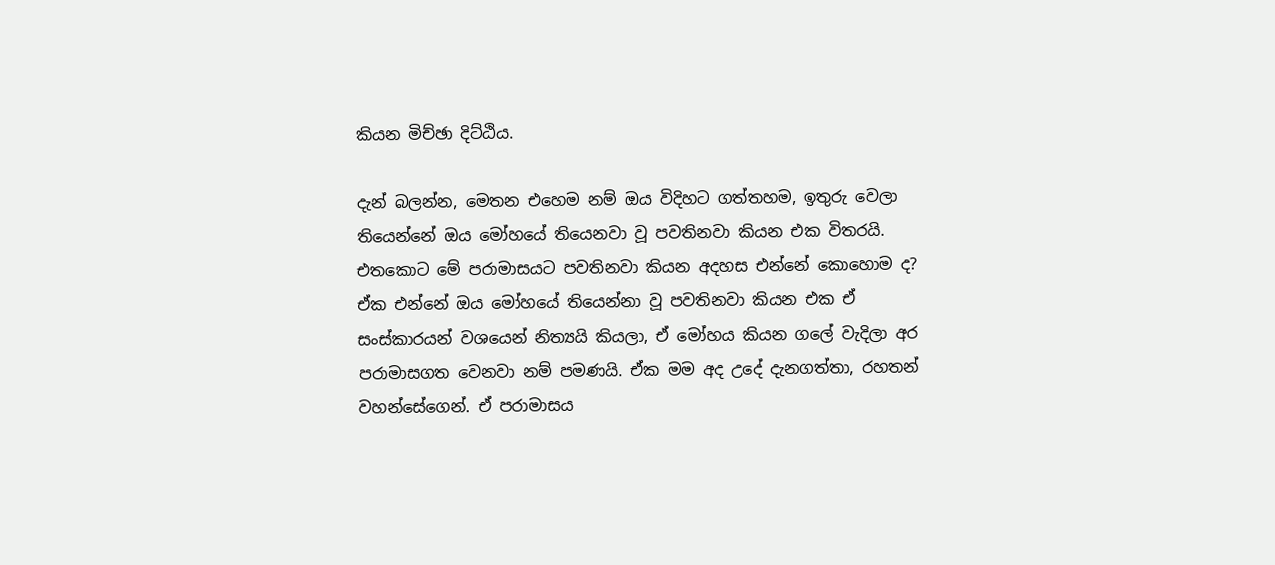කියන මිච්ඡා දිට්ඨිය.

දැන් බලන්න, මෙතන එහෙම නම් ඔය විදිහට ගත්තහම, ඉතුරු වෙලා තියෙන්නේ ඔය මෝහයේ තියෙනවා වූ පවතිනවා කියන එක විතරයි. එතකොට මේ පරාමාසයට පවතිනවා කියන අදහස එන්නේ කොහොම ද? ඒක එන්නේ ඔය මෝහයේ තියෙන්නා වූ පවතිනවා කියන එක ඒ සංස්කාරයන් වශයෙන් නිත්‍යයි කියලා, ඒ මෝහය කියන ගලේ වැදිලා අර පරාමාසගත වෙනවා නම් පමණයි. ඒක මම අද උදේ දැනගත්තා, රහතන් වහන්සේගෙන්. ඒ පරාමාසය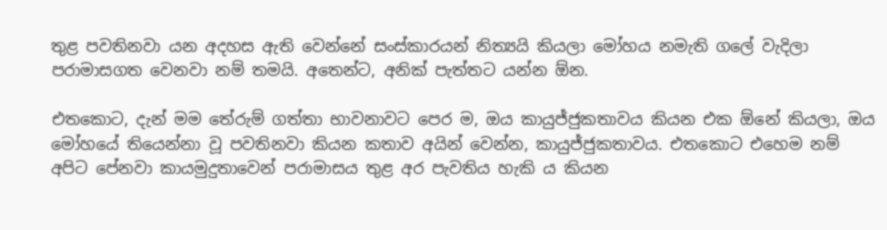තුළ පවතිනවා යන අදහස ඇති වෙන්නේ සංස්කාරයන් නිත්‍යයි කියලා මෝහය නමැති ගලේ වැදිලා පරාමාසගත වෙනවා නම් තමයි. අතෙන්ට, අනික් පැත්තට යන්න ඕන.

එතකොට, දැන් මම තේරුම් ගත්තා භාවනාවට පෙර ම, ඔය කායුජ්ජුකතාවය කියන එක ඕනේ කියලා, ඔය මෝහයේ තියෙන්නා වූ පවතිනවා කියන කතාව අයින් වෙන්න, කායුජ්ජුකතාවය. එතකොට එහෙම නම් අපිට පේනවා කායමුදුතාවෙන් පරාමාසය තුළ අර පැවතිය හැකි ය කියන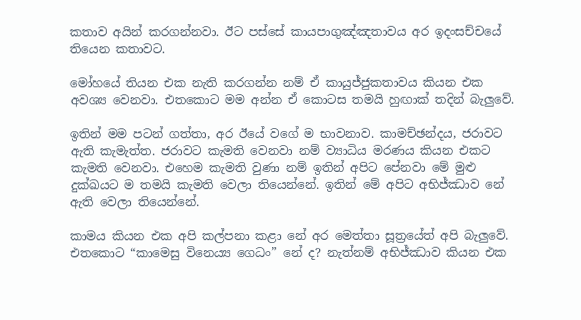කතාව අයින් කරගන්නවා. ඊට පස්සේ කායපාගුඤ්ඤතාවය අර ඉදංසච්චයේ තියෙන කතාවට.

මෝහයේ තියන එක නැති කරගන්න නම් ඒ කායුජ්ජුකතාවය කියන එක අවශ්‍ය වෙනවා. එතකොට මම අන්න ඒ කොටස තමයි හුඟාක් තදින් බැලුවේ.

ඉතින් මම පටන් ගත්තා, අර ඊයේ වගේ ම භාවනාව. කාමච්ඡන්දය, ජරාවට ඇති කැමැත්ත. ජරාවට කැමති වෙනවා නම් ව්‍යාධිය මරණය කියන එකට කැමති වෙනවා. එහෙම කැමති වුණා නම් ඉතින් අපිට පේනවා මේ මුළු දුක්ඛයට ම තමයි කැමති වෙලා තියෙන්නේ. ඉතින් මේ අපිට අභිජ්ඣාව නේ ඇති වෙලා තියෙන්නේ.

කාමය කියන එක අපි කල්පනා කළා නේ අර මෙත්තා සූත්‍රයේත් අපි බැලුවේ. එතකොට “කාමෙසු විනෙය්‍ය ගෙධං” නේ ද? නැත්නම් අභිජ්ඣාව කියන එක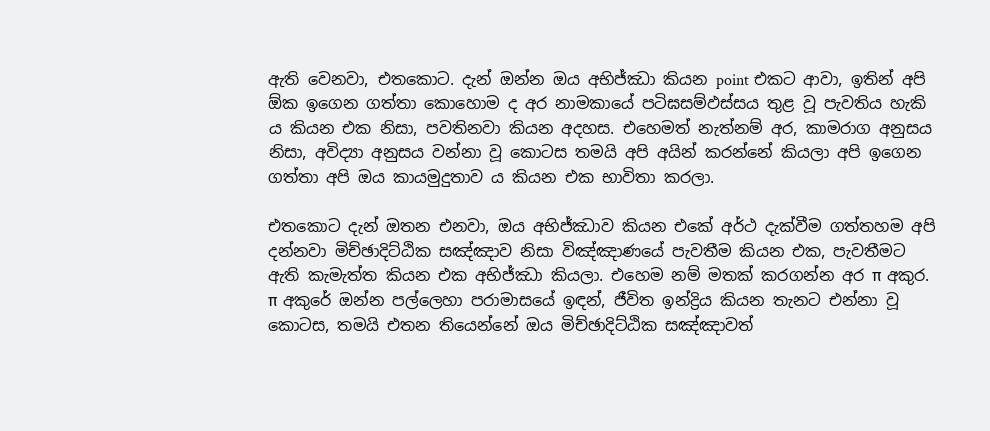ඇති වෙනවා, එතකොට. දැන් ඔන්න ඔය අභිජ්ඣා කියන point එකට ආවා, ඉතින් අපි ඕක ඉගෙන ගත්තා කොහොම ද අර නාමකායේ පටිඝසම්‌ඵස්‌සය තුළ වූ පැවතිය හැකි ය කියන එක නිසා, පවතිනවා කියන අදහස. එහෙමත් නැත්නම් අර, කාමරාග අනුසය නිසා, අවිද්‍යා අනුසය වන්නා වූ කොටස තමයි අපි අයින් කරන්නේ කියලා අපි ඉගෙන ගත්තා අපි ඔය කායමුදුතාව ය කියන එක භාවිතා කරලා.

එතකොට දැන් ඔතන එනවා, ඔය අභිජ්ඣාව කියන එකේ අර්ථ දැක්වීම ගත්තහම අපි දන්නවා මිච්ඡාදිට්ඨික සඤ්ඤාව නිසා විඤ්ඤාණයේ පැවතීම කියන එක, පැවතීමට ඇති කැමැත්ත කියන එක අභිජ්ඣා කියලා. එහෙම නම් මතක් කරගන්න අර π අකුර. π අකුරේ ඔන්න පල්ලෙහා පරාමාසයේ ඉඳන්, ජීවිත ඉන්ද්‍රිය කියන තැනට එන්නා වූ කොටස, තමයි එතන තියෙන්නේ ඔය මිච්ඡාදිට්ඨික සඤ්ඤාවත්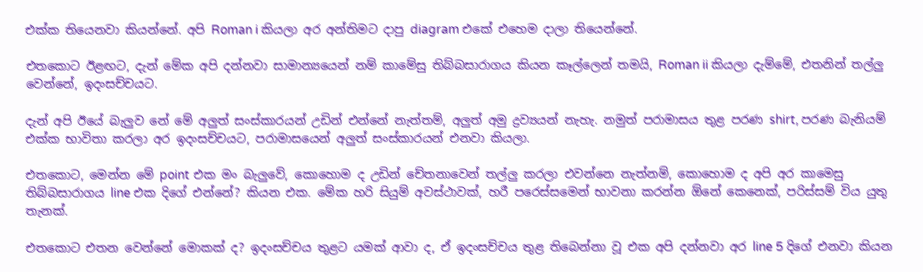එක්ක තියෙනවා කියන්නේ. අපි Roman i කියලා අර අන්තිමට දාපු diagram එකේ එහෙම දාලා තියෙන්නේ.

එතකොට ඊළඟට, දැන් මේක අපි දන්නවා සාමාන්‍යයෙන් නම් කාමේසු තිබ්බසාරාගය කියන කෑල්ලෙන් තමයි, Roman ii කියලා දැම්මේ, එතනින් තල්ලු වෙන්නේ, ඉදංසච්චයට.

දැන් අපි ඊයේ බැලුව නේ මේ අලුත් සංස්කාරයන් උඩින් එන්නේ නැත්තම්, අලුත් අමු ද්‍රව්‍යයන් නැහැ. නමුත් පරාමාසය තුළ පරණ shirt, පරණ බැනියම් එක්ක භාවිතා කරලා අර ඉදංසච්චයට, පරාමාසයෙන් අලුත් සංස්කාරයන් එනවා කියලා.

එතකොට, මෙන්න මේ point එක මං බැලුවේ, කොහොම ද උඩින් චේතනාවෙන් තල්ලු කරලා එවන්නෙ නැත්නම්, කොහොම ද අපි අර කාමෙසු තිබ්බසාරාගය line එක දිගේ එන්නේ? කියන එක. මේක හරි සියුම් අවස්ථාවක්, හරී පරෙස්සමෙන් භාවනා කරන්න ඕනේ කෙනෙක්, පරිස්සම් විය යුතු තැනක්.

එතකොට එතන වෙන්නේ මොකක් ද? ඉදංසච්චය තුළට යමක් ආවා ද, ඒ ඉදංසච්චය තුළ තිබෙන්නා වූ එක අපි දන්නවා අර line 5 දිගේ එනවා කියන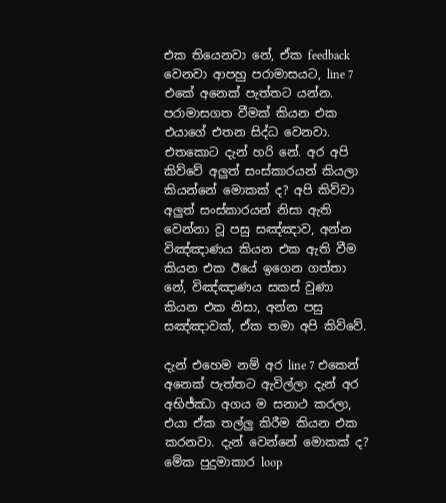එක තියෙනවා නේ, ඒක feedback වෙනවා ආපහු පරාමාසයට, line 7 එකේ අනෙක් පැත්තට යන්න. පරාමාසගත වීමක් කියන එක එයාගේ එතන සිද්ධ වෙනවා. එතකොට දැන් හරි නේ. අර අපි කිව්වේ අලුත් සංස්කාරයන් කියලා කියන්නේ මොකක් ද? අපි කිව්වා අලුත් සංස්කාරයන් නිසා ඇති වෙන්නා වූ පසු සඤ්ඤාව, අන්න විඤ්ඤාණය කියන එක ඇති වීම කියන එක ඊයේ ඉගෙන ගත්තා නේ, විඤ්ඤාණය සකස් වුණා කියන එක නිසා, අන්න පසු සඤ්ඤාවක්, ඒක තමා අපි කිව්වේ.

දැන් එහෙම නම් අර line 7 එකෙන් අනෙක් පැත්තට ඇවිල්ලා දැන් අර අභිජ්ඣා අගය ම සනාථ කරලා, එයා ඒක තල්ලු කිරීම කියන එක කරනවා. දැන් වෙන්නේ මොකක් ද? මේක පුදුමාකාර loop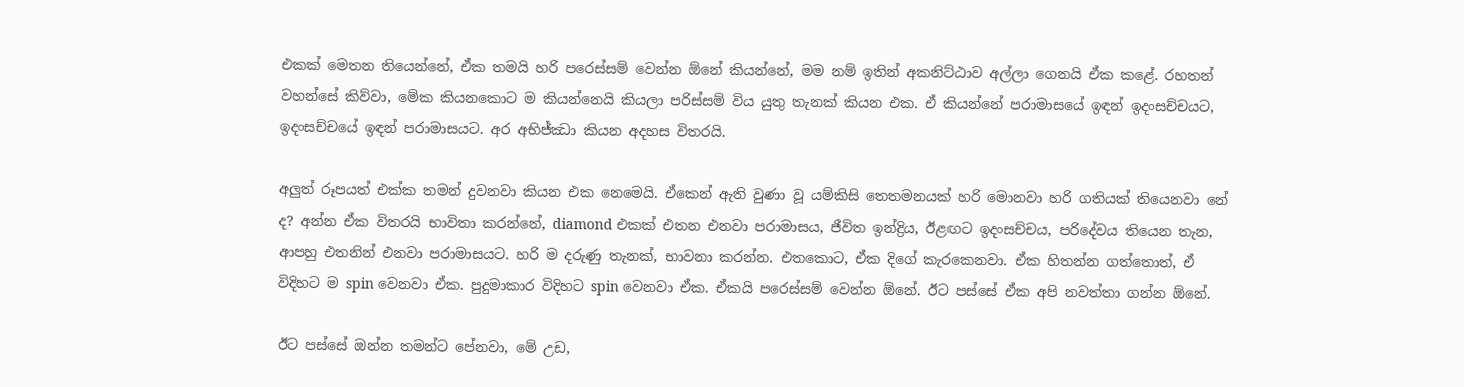එකක් මෙතන තියෙන්නේ, ඒක තමයි හරි පරෙස්සම් වෙන්න ඕනේ කියන්නේ, මම නම් ඉතින් අකනිට්ඨාව අල්ලා ගෙනයි ඒක කළේ. රහතන් වහන්සේ කිව්වා, මේක කියනකොට ම කියන්නෙයි කියලා පරිස්සම් විය යුතු තැනක් කියන එක. ඒ කියන්නේ පරාමාසයේ ඉඳන් ඉදංසච්චයට, ඉදංසච්චයේ ඉඳන් පරාමාසයට. අර අභිජ්ඣා කියන අදහස විතරයි.

අලුත් රූපයත් එක්ක තමන් දුවනවා කියන එක නෙමෙයි. ඒකෙන් ඇති වුණා වූ යම්කිසි තෙතමනයක් හරි මොනවා හරි ගතියක් තියෙනවා නේ ද? අන්න ඒක විතරයි භාවිතා කරන්නේ, diamond එකක් එතන එනවා පරාමාසය, ජීවිත ඉන්ද්‍රිය, ඊළඟට ඉදංසච්චය, පරිදේවය තියෙන තැන, ආපහු එතනින් එනවා පරාමාසයට. හරි ම දරුණු තැනක්, භාවනා කරන්න. එතකොට, ඒක දිගේ කැරකෙනවා. ඒක හිතන්න ගත්තොත්, ඒ විදිහට ම spin වෙනවා ඒක. පුදුමාකාර විදිහට spin වෙනවා ඒක. ඒකයි පරෙස්සම් වෙන්න ඕනේ. ඊට පස්සේ ඒක අපි නවත්තා ගන්න ඕනේ.

ඊට පස්සේ ඔන්න තමන්ට පේනවා, මේ උඩ,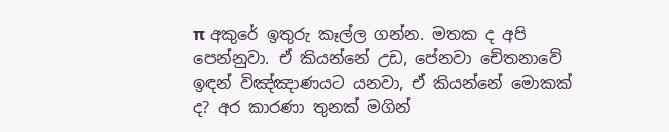π අකුරේ ඉතුරු කෑල්ල ගන්න. මතක ද අපි පෙන්නුවා. ඒ කියන්නේ උඩ, පේනවා චේතනාවේ ඉඳන් විඤ්ඤාණයට යනවා, ඒ කියන්නේ මොකක් ද? අර කාරණා තුනක් මගින්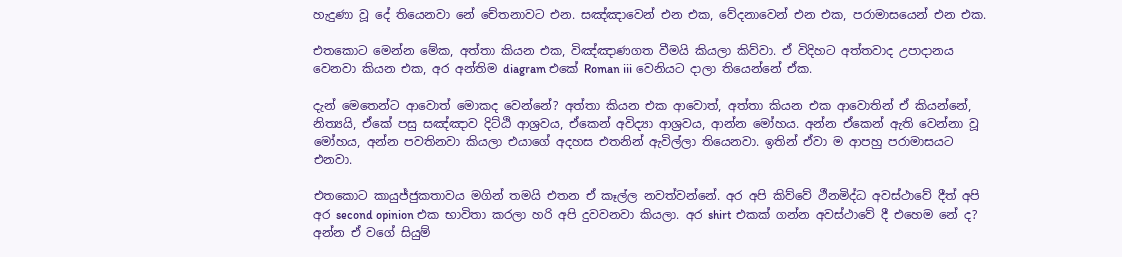හැදුණා වූ දේ තියෙනවා නේ චේතනාවට එන. සඤ්ඤාවෙන් එන එක, වේදනාවෙන් එන එක, පරාමාසයෙන් එන එක.

එතකොට මෙන්න මේක, අත්තා කියන එක, විඤ්ඤාණගත වීමයි කියලා කිව්වා. ඒ විදිහට අත්තවාද උපාදානය වෙනවා කියන එක, අර අන්තිම diagram එකේ Roman iii වෙනියට දාලා තියෙන්නේ ඒක.

දැන් මෙතෙන්ට ආවොත් මොකද වෙන්නේ? අත්තා කියන එක ආවොත්, අත්තා කියන එක ආවොතින් ඒ කියන්නේ, නිත්‍යයි, ඒකේ පසු සඤ්ඤාව දිට්ඨි ආශ්‍රවය, ඒකෙන් අවිද්‍යා ආශ්‍රවය, ආන්න මෝහය. අන්න ඒකෙන් ඇති වෙන්නා වූ මෝහය, අන්න පවතිනවා කියලා එයාගේ අදහස එතනින් ඇවිල්ලා තියෙනවා. ඉතින් ඒවා ම ආපහු පරාමාසයට එනවා.

එතකොට කායුජ්ජුකතාවය මගින් තමයි එතන ඒ කෑල්ල නවත්වන්නේ. අර අපි කිව්වේ ථීනමිද්ධ අවස්ථාවේ දීත් අපි අර second opinion එක භාවිතා කරලා හරි අපි දුවවනවා කියලා. අර shirt එකක් ගන්න අවස්ථාවේ දී එහෙම නේ ද? අන්න ඒ වගේ සියුම්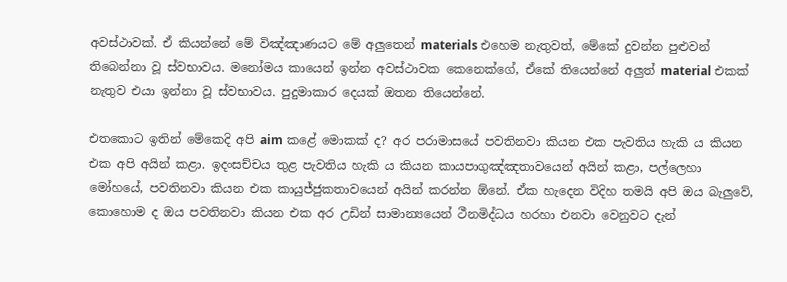අවස්ථාවක්. ඒ කියන්නේ මේ විඤ්ඤාණයට මේ අලුතෙන් materials එහෙම නැතුවත්, මේකේ දුවන්න පුළුවන් තිබෙන්නා වූ ස්වභාවය. මනෝමය කායෙන් ඉන්න අවස්ථාවක කෙනෙක්ගේ, ඒකේ තියෙන්නේ අලුත් material එකක් නැතුව එයා ඉන්නා වූ ස්වභාවය. පුදුමාකාර දෙයක් ඔතන තියෙන්නේ.

එතකොට ඉතින් මේකෙදි අපි aim කළේ මොකක් ද? අර පරාමාසයේ පවතිනවා කියන එක පැවතිය හැකි ය කියන එක අපි අයින් කළා. ඉදංසච්චය තුළ පැවතිය හැකි ය කියන කායපාගුඤ්ඤතාවයෙන් අයින් කළා, පල්ලෙහා මෝහයේ, පවතිනවා කියන එක කායුජ්ජුකතාවයෙන් අයින් කරන්න ඕනේ. ඒක හැදෙන විදිහ තමයි අපි ඔය බැලුවේ, කොහොම ද ඔය පවතිනවා කියන එක අර උඩින් සාමාන්‍යයෙන් ථීනමිද්ධය හරහා එනවා වෙනුවට දැන්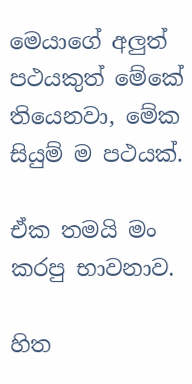මෙයාගේ අලුත් පථයකුත් මේකේ තියෙනවා, මේක සියුම් ම පථයක්.

ඒක තමයි මං කරපු භාවනාව.

හිත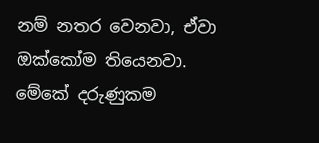නම් නතර වෙනවා, ඒවා ඔක්කෝම තියෙනවා. මේකේ දරුණුකම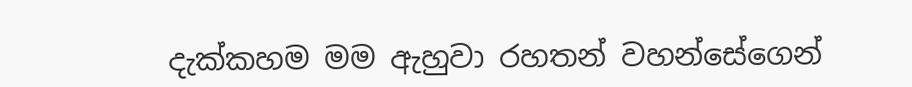දැක්කහම මම ඇහුවා රහතන් වහන්සේගෙන්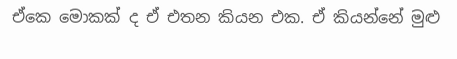ඒකෙ මොකක් ද ඒ එතන කියන එක. ඒ කියන්නේ මුළු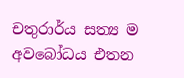චතුරාර්ය සත්‍ය ම අවබෝධය එතන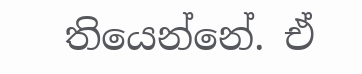තියෙන්නේ. ඒ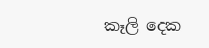කෑලි දෙක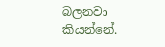බලනවා කියන්නේ.